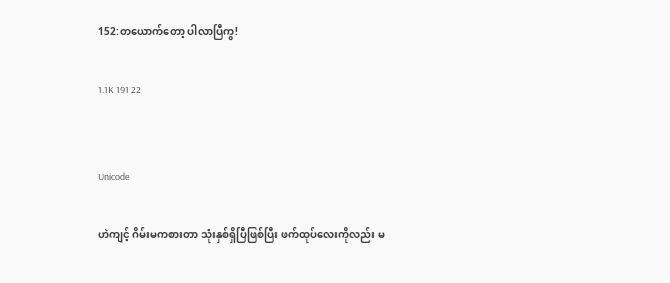152:တယောက်တော့ ပါလာပြီကွ!

1.1K 191 22


Unicode

ဟဲကျင့် ဂိမ်းမကစားတာ သုံးနှစ်ရှိပြီဖြစ်ပြီး ဖက်ထုပ်လေးကိုလည်း မ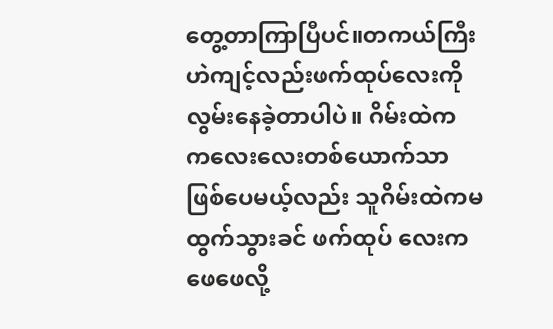တွေ့တာကြာပြီပင်။တကယ်ကြီး ဟဲကျင့်လည်းဖက်ထုပ်လေးကိုလွမ်းနေခဲ့တာပါပဲ။ ဂိမ်းထဲက ကလေးလေးတစ်ယောက်သာ ဖြစ်ပေမယ့်လည်း သူဂိမ်းထဲကမထွက်သွားခင် ဖက်ထုပ် လေးက ဖေဖေလို့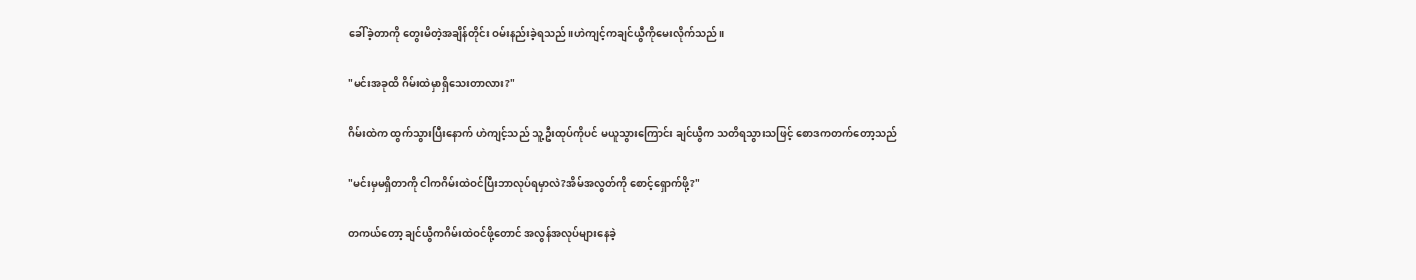ခေါ်ခဲ့တာကို တွေးမိတဲ့အချိန်တိုင်း ဝမ်းနည်းခဲ့ရသည်။ဟဲကျင့်ကချင်ယွီကိုမေးလိုက်သည်။

"မင်းအခုထိ ဂိမ်းထဲမှာရှိသေးတာလား?"

ဂိမ်းထဲက ထွက်သွားပြီးနောက် ဟဲကျင့်သည် သူ့ဦးထုပ်ကိုပင် မယူသွားကြောင်း ချင်ယွီက သတိရသွားသဖြင့် စောဒကတက်တော့သည်

"မင်းမှမရှိတာကို ငါကဂိမ်းထဲဝင်ပြီးဘာလုပ်ရမှာလဲ?အိမ်အလွတ်ကို စောင့်ရှောက်ဖို့?"

တကယ်တော့ ချင်ယွီကဂိမ်းထဲဝင်ဖို့တောင် အလွန်အလုပ်များနေခဲ့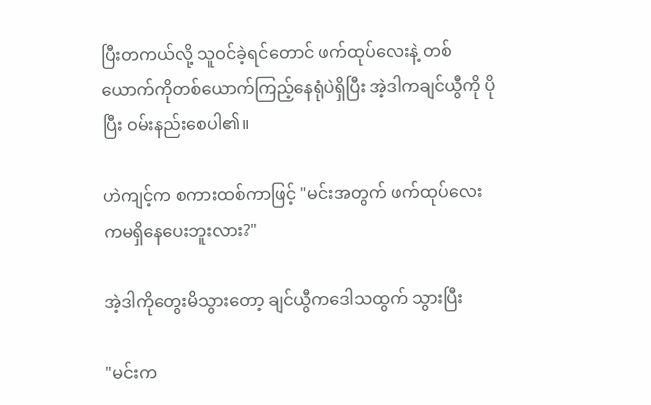ပြီးတကယ်လို့ သူဝင်ခဲ့ရင်တောင် ဖက်ထုပ်လေးနဲ့ တစ်ယောက်ကိုတစ်ယောက်ကြည့်နေရုံပဲရှိပြီး အဲ့ဒါကချင်ယွီကို ပိုပြီး ဝမ်းနည်းစေပါ၏။

ဟဲကျင့်က စကားထစ်ကာဖြင့် "မင်းအတွက် ဖက်ထုပ်လေးကမရှိနေပေးဘူးလား?"

အဲ့ဒါကိုတွေးမိသွားတော့ ချင်ယွီကဒေါသထွက် သွားပြီး

"မင်းက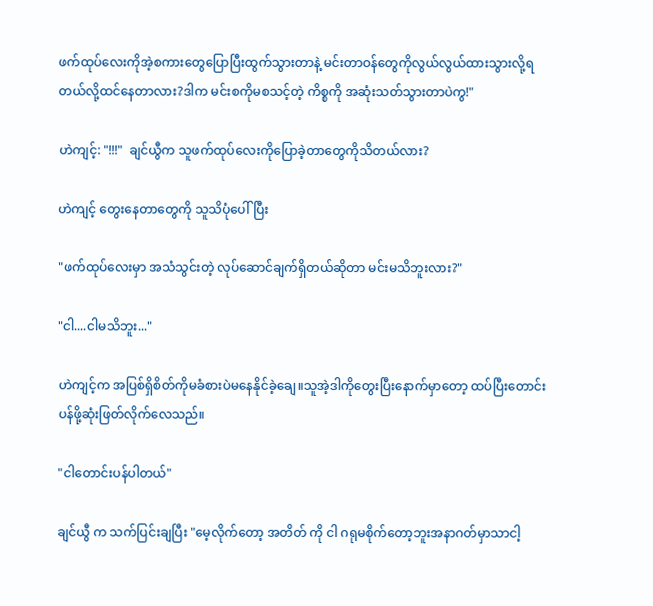ဖက်ထုပ်လေးကိုအဲ့စကားတွေပြောပြီးထွက်သွားတာနဲ့ မင်းတာဝန်တွေကိုလွယ်လွယ်ထားသွားလို့ရတယ်လို့ထင်နေတာလား?ဒါက မင်းစကိုမစသင့်တဲ့ ကိစ္စကို အဆုံးသတ်သွားတာပဲကွ!"

ဟဲကျင့်: "!!!"  ချင်ယွီက သူဖက်ထုပ်လေးကိုပြောခဲ့တာတွေကိုသိတယ်လား?

ဟဲကျင့် တွေးနေတာတွေကို သူသိပုံပေါ်ပြီး

"ဖက်ထုပ်လေးမှာ အသံသွင်းတဲ့ လုပ်ဆောင်ချက်ရှိတယ်ဆိုတာ မင်းမသိဘူးလား?"

"ငါ....ငါမသိဘူး..."

ဟဲကျင့်က အပြစ်ရှိစိတ်ကိုမခံစားပဲမနေနိုင်ခဲ့ချေ။သူအဲ့ဒါကိုတွေးပြီးနောက်မှာတော့ ထပ်ပြီးတောင်းပန်ဖို့ဆုံးဖြတ်လိုက်လေသည်။

"ငါတောင်းပန်ပါတယ်"

ချင်ယွီ က သက်ပြင်းချပြီး "မေ့လိုက်တော့ အတိတ် ကို ငါ ဂရုမစိုက်တော့ဘူးအနာဂတ်မှာသာငါ့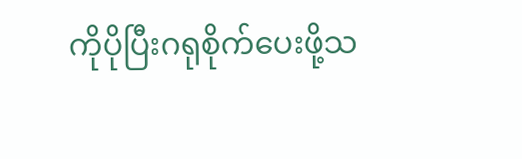ကိုပိုပြီးဂရုစိုက်ပေးဖို့သ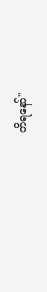တိရနော်"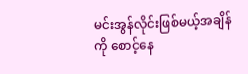မင်းအွန်လိုင်းဖြစ်မယ့်အချိန်ကို စောင့်နေ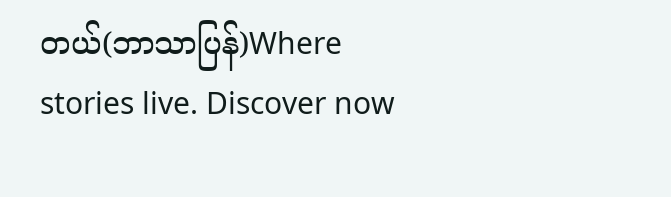တယ်(ဘာသာပြန်)Where stories live. Discover now